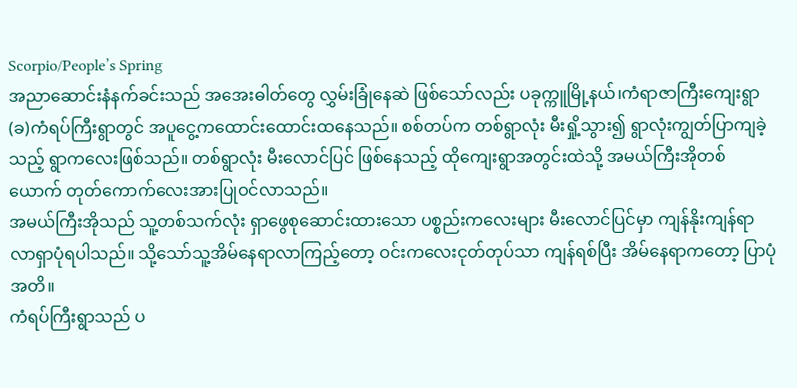Scorpio/People’s Spring
အညာဆောင်းနံနက်ခင်းသည် အအေးဓါတ်တွေ လွှမ်းခြုံနေဆဲ ဖြစ်သော်လည်း ပခုက္ကူမြို့နယ်၊ကံရာဇာကြီးကျေးရွာ(ခ)ကံရပ်ကြီးရွာတွင် အပူငွေ့ကထောင်းထောင်းထနေသည်။ စစ်တပ်က တစ်ရွာလုံး မီးရှို့သွား၍ ရွာလုံးကျွတ်ပြာကျခဲ့သည့် ရွာကလေးဖြစ်သည်။ တစ်ရွာလုံး မီးလောင်ပြင် ဖြစ်နေသည့် ထိုကျေးရွာအတွင်းထဲသို့ အမယ်ကြီးအိုတစ်ယောက် တုတ်ကောက်လေးအားပြုဝင်လာသည်။
အမယ်ကြီးအိုသည် သူ့တစ်သက်လုံး ရှာဖွေစုဆောင်းထားသော ပစ္စည်းကလေးများ မီးလောင်ပြင်မှာ ကျန်နိုးကျန်ရာလာရှာပုံရပါသည်။ သို့သော်သူ့အိမ်နေရာလာကြည့်တော့ ဝင်းကလေးငုတ်တုပ်သာ ကျန်ရစ်ပြီး အိမ်နေရာကတော့ ပြာပုံအတိ။
ကံရပ်ကြီးရွာသည် ပ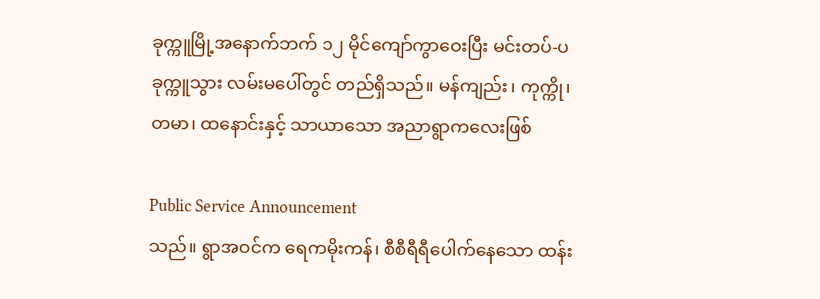ခုက္ကူမြို့အနောက်ဘက် ၁၂ မိုင်ကျော်ကွာဝေးပြီး မင်းတပ်-ပခုက္ကူသွား လမ်းမပေါ်တွင် တည်ရှိသည်။ မန်ကျည်း၊ ကုက္ကို၊ တမာ၊ ထနောင်းနှင့် သာယာသော အညာရွာကလေးဖြစ်

Public Service Announcement
သည်။ ရွာအဝင်က ရေကမိုးကန်၊ စီစီရီရီပေါက်နေသော ထန်း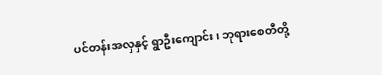ပင်တန်းအလှနှင့် ရွာဦးကျောင်း၊ ဘုရားစေတီတို့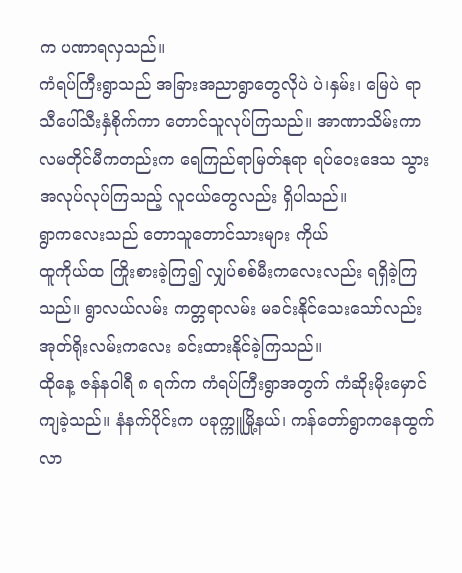က ပဏာရလှသည်။
ကံရပ်ကြီးရွာသည် အခြားအညာရွာတွေလိုပဲ ပဲ၊နှမ်း၊ မြေပဲ ရာသီပေါ်သီးနှံစိုက်ကာ တောင်သူလုပ်ကြသည်။ အာဏာသိမ်းကာလမတိုင်မီကတည်းက ရေကြည်ရာမြတ်နုရာ ရပ်ဝေးဒေသ သွားအလုပ်လုပ်ကြသည့် လူငယ်တွေလည်း ရှိပါသည်။
ရွာကလေးသည် တောသူတောင်သားများ ကိုယ်
ထူကိုယ်ထ ကြိုးစားခဲ့ကြ၍ လျှပ်စစ်မီးကလေးလည်း ရရှိခဲ့ကြသည်။ ရွာလယ်လမ်း ကတ္တရာလမ်း မခင်းနိုင်သေးသော်လည်း အုတ်ရိုးလမ်းကလေး ခင်းထားနိုင်ခဲ့ကြသည်။
ထိုနေ့ ဇန်နဝါရီ ၈ ရက်က ကံရပ်ကြီးရွာအတွက် ကံဆိုးမိုးမှောင်ကျခဲ့သည်။ နံနက်ပိုင်းက ပခုက္ကူမြို့နယ်၊ ကန်တော်ရွာကနေထွက်လာ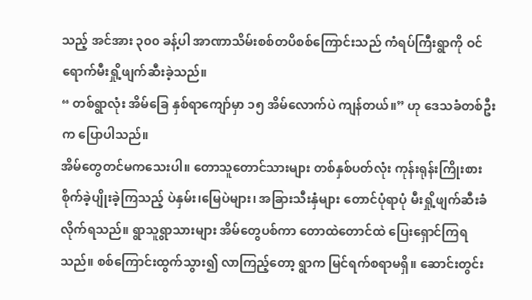သည့် အင်အား ၃၀၀ ခန့်ပါ အာဏာသိမ်းစစ်တပိစစ်ကြောင်းသည် ကံရပ်ကြီးရွာကို ဝင်ရောက်မီးရှို့ဖျက်ဆီးခဲ့သည်။
“ တစ်ရွာလုံး အိမ်ခြေ နှစ်ရာကျော်မှာ ၁၅ အိမ်လောက်ပဲ ကျန်တယ်။” ဟု ဒေသခံတစ်ဦးက ပြောပါသည်။
အိမ်တွေတင်မကသေးပါ။ တောသူတောင်သားများ တစ်နှစ်ပတ်လုံး ကုန်းရုန်းကြိုးစား စိုက်ခဲ့ပျိုးခဲ့ကြသည့် ပဲနှမ်း၊မြေပဲများ၊ အခြားသီးနှံများ တောင်ပုံရာပုံ မီးရှို့ဖျက်ဆီးခံလိုက်ရသည်။ ရွာသူရွာသားများ အိမ်တွေပစ်ကာ တောထဲတောင်ထဲ ပြေးရှောင်ကြရသည်။ စစ်ကြောင်းထွက်သွား၍ လာကြည့်တော့ ရွာက မြင်ရက်စရာမရှိ။ ဆောင်းတွင်း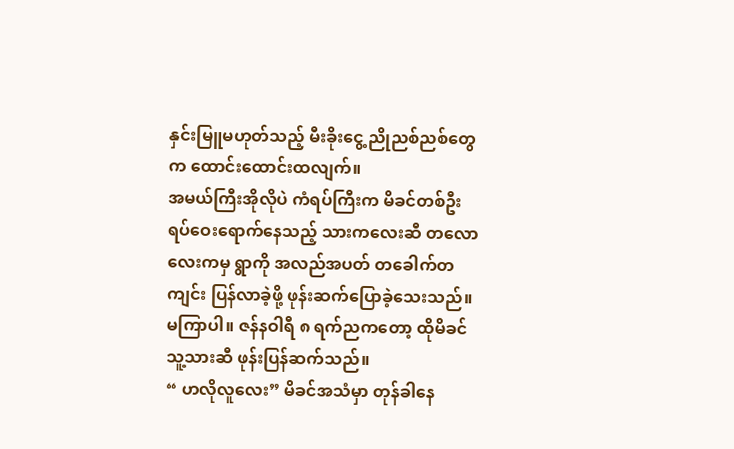နှင်းမြူမဟုတ်သည့် မီးခိုးငွေ့ ညိုညစ်ညစ်တွေက ထောင်းထောင်းထလျက်။
အမယ်ကြီးအိုလိုပဲ ကံရပ်ကြီးက မိခင်တစ်ဦး ရပ်ဝေးရောက်နေသည့် သားကလေးဆီ တလောလေးကမှ ရွာကို အလည်အပတ် တခေါက်တကျင်း ပြန်လာခဲ့ဖို့ ဖုန်းဆက်ပြောခဲ့သေးသည်။
မကြာပါ။ ဇန်နဝါရီ ၈ ရက်ညကတော့ ထိုမိခင် သူ့သားဆီ ဖုန်းပြန်ဆက်သည်။
“ ဟလိုလူလေး” မိခင်အသံမှာ တုန်ခါနေ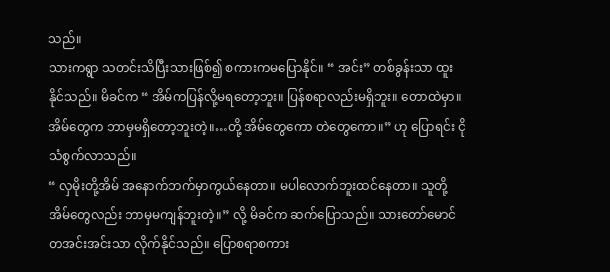သည်။
သားကရွာ သတင်းသိပြီးသားဖြစ်၍ စကားကမပြောနိုင်။ “ အင်း” တစ်ခွန်းသာ ထူးနိုင်သည်။ မိခင်က “ အိမ်ကပြန်လို့မရတော့ဘူး။ ပြန်စရာလည်းမရှိဘူး။ တောထဲမှာ။ အိမ်တွေက ဘာမှမရှိတော့ဘူးတဲ့။…တို့ အိမ်တွေကော တဲတွေကော။” ဟု ပြောရင်း ငိုသံစွက်လာသည်။
“ လှမိုးတို့အိမ် အနောက်ဘက်မှာကွယ်နေတာ။ မပါလောက်ဘူးထင်နေတာ။ သူတို့အိမ်တွေလည်း ဘာမှမကျန်ဘူးတဲ့။” လို့ မိခင်က ဆက်ပြောသည်။ သားတော်မောင် တအင်းအင်းသာ လိုက်နိုင်သည်။ ပြောစရာစကား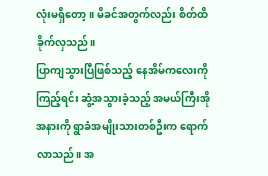လုံးမရှိတော့။ မိခင်အတွက်လည်း စိတ်ထိခိုက်လှသည်။
ပြာကျသွားပြီဖြစ်သည့် နေအိမ်ကလေးကိုကြည့်ရင်း ဆွံ့အသွားခဲ့သည့် အမယ်ကြီးအိုအနားကို ရွာခံအမျိုးသားတစ်ဦးက ရောက်လာသည်။ အ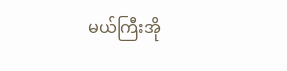မယ်ကြီးအို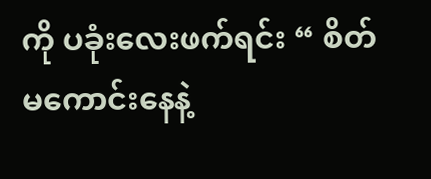ကို ပခုံးလေးဖက်ရင်း “ စိတ်မကောင်းနေနဲ့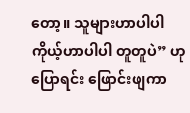တော့။ သူများဟာပါပါ ကိုယ့်ဟာပါပါ တူတူပဲ” ဟု ပြောရင်း ဖြောင်းဖျကာ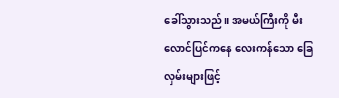ခေါ်သွားသည်။ အမယ်ကြီးကို မီးလောင်ပြင်ကနေ လေးကန်သော ခြေလှမ်းများဖြင့်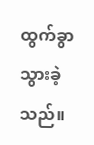ထွက်ခွာသွားခဲ့သည်။